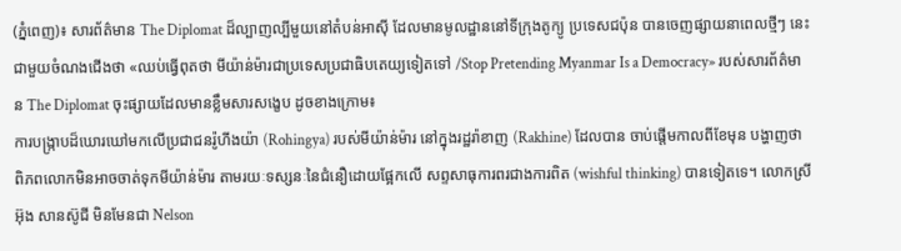(ភ្នំពេញ)៖ សារព័ត៌មាន The Diplomat ដ៏ល្បាញល្បីមួយនៅតំបន់អាស៊ី ដែលមានមូលដ្ឋាននៅទីក្រុងតូក្យូ ប្រទេសជប៉ុន បានចេញផ្សាយនាពេលថ្មីៗ នេះជាមួយចំណងជើងថា «ឈប់ធ្វើពុតថា មីយ៉ាន់ម៉ារជាប្រទេសប្រជាធិបតេយ្យទៀតទៅ /Stop Pretending Myanmar Is a Democracy» របស់សារព័ត៌មាន The Diplomat ចុះផ្សាយដែលមានខ្លឹមសារសង្ខេប ដូចខាងក្រោម៖
ការបង្ក្រាបដ៏ឃោរឃៅមកលើប្រជាជនរ៉ូហីងយ៉ា (Rohingya) របស់មីយ៉ាន់ម៉ារ នៅក្នុងរដ្ឋរ៉ាខាញ (Rakhine) ដែលបាន ចាប់ផ្តើមកាលពីខែមុន បង្ហាញថា ពិភពលោកមិនអាចចាត់ទុកមីយ៉ាន់ម៉ារ តាមរយៈទស្សនៈនៃជំនឿដោយផ្អែកលើ សព្ទសាធុការពរជាងការពិត (wishful thinking) បានទៀតទេ។ លោកស្រី អ៊ុង សានស៊ូជី មិនមែនជា Nelson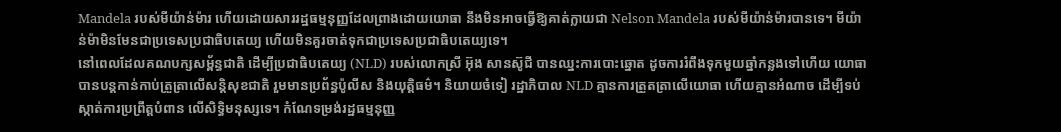Mandela របស់មីយ៉ាន់ម៉ារ ហើយដោយសាររដ្ឋធម្មនុញ្ញដែលព្រាងដោយយោធា នឹងមិនអាចធ្វើឱ្យគាត់ក្លាយជា Nelson Mandela របស់មីយ៉ាន់ម៉ារបានទេ។ មីយ៉ាន់ម៉ាមិនមែនជាប្រទេសប្រជាធិបតេយ្យ ហើយមិនគួរចាត់ទុកជាប្រទេសប្រជាធិបតេយ្យទេ។
នៅពេលដែលគណបក្សសម្ព័ន្ធជាតិ ដើម្បីប្រជាធិបតេយ្យ (NLD) របស់លោកស្រី អ៊ុង សានស៊ូជី បានឈ្នះការបោះឆ្នោត ដូចការរំពឹងទុកមួយឆ្នាំកន្លងទៅហើយ យោធាបានបន្តកាន់កាប់ត្រួត្រាលើសន្តិសុខជាតិ រួមមានប្រព័ន្ធប៉ូលីស និងយុត្តិធម៌។ និយាយចំទៀ រដ្ឋាភិបាល NLD គ្មានការត្រួតត្រាលើយោធា ហើយគ្មានអំណាច ដើម្បីទប់ស្កាត់ការប្រព្រឹត្តបំពាន លើសិទ្ធិមនុស្សទេ។ កំណែទម្រង់រដ្ឋធម្មនុញ្ញ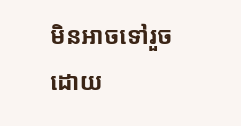មិនអាចទៅរួច ដោយ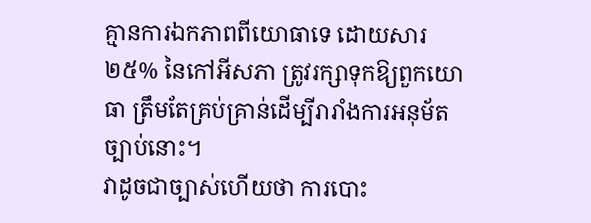គ្មានការឯកភាពពីយោធាទេ ដោយសារ ២៥% នៃកៅអីសភា ត្រូវរក្សាទុកឱ្យពួកយោធា ត្រឹមតែគ្រប់គ្រាន់ដើម្បីរារាំងការអនុម័តច្បាប់នោះ។
វាដូចជាច្បាស់ហើយថា ការបោះ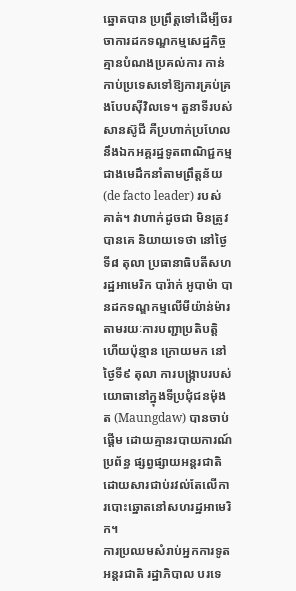ឆ្នោតបាន ប្រព្រឹត្តទៅដើម្បីចរចាការដកទណ្ឌកម្មសេដ្ឋកិច្ច គ្មានបំណងប្រគល់ការ កាន់កាប់ប្រទេសទៅឱ្យការគ្រប់គ្រងបែបស៊ីវិលទេ។ តួនាទីរបស់ សានស៊ូជី គឺប្រហាក់ប្រហែលនឹងឯកអគ្គរដ្ឋទូតពាណិជ្ជកម្ម ជាងមេដឹកនាំតាមព្រឹត្តន័យ (de facto leader) របស់គាត់។ វាហាក់ដូចជា មិនត្រូវបានគេ និយាយទេថា នៅថ្ងៃទី៨ តុលា ប្រធានាធិបតីសហរដ្ឋអាមេរិក បារ៉ាក់ អូបាម៉ា បានដកទណ្ឌកម្មលើមីយ៉ាន់ម៉ារ តាមរយៈការបញ្ជាប្រតិបត្តិហើយប៉ុន្មាន ក្រោយមក នៅថ្ងៃទី៩ តុលា ការបង្រ្កាបរបស់យោធានៅក្នុងទីប្រជុំជនម៉ុងត (Maungdaw) បានចាប់ផ្តើម ដោយគ្មានរបាយការណ៍ប្រព័ន្ធ ផ្សព្វផ្សាយអន្តរជាតិ ដោយសារជាប់រវល់តែលើការបោះឆ្នោតនៅសហរដ្ឋអាមេរិក។
ការប្រឈមសំរាប់អ្នកការទូតអន្តរជាតិ រដ្ឋាភិបាល បរទេ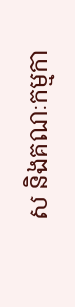ស និងគណៈកម្មកា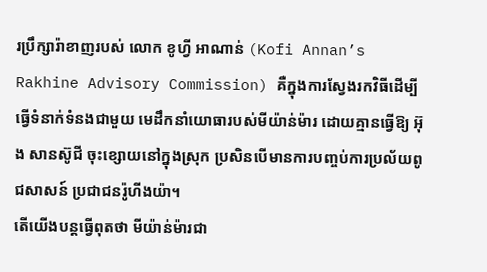រប្រឹក្សារ៉ាខាញរបស់ លោក ខូហ្វី អាណាន់ (Kofi Annan’s Rakhine Advisory Commission) គឺក្នុងការស្វែងរកវិធីដើម្បីធ្វើទំនាក់ទំនងជាមួយ មេដឹកនាំយោធារបស់មីយ៉ាន់ម៉ារ ដោយគ្មានធ្វើឱ្យ អ៊ុង សានស៊ូជី ចុះខ្សោយនៅក្នុងស្រុក ប្រសិនបើមានការបញ្ចប់ការប្រល័យពូជសាសន៍ ប្រជាជនរ៉ូហីងយ៉ា។
តើយើងបន្តធ្វើពុតថា មីយ៉ាន់ម៉ារជា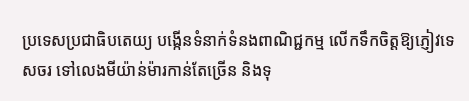ប្រទេសប្រជាធិបតេយ្យ បង្កើនទំនាក់ទំនងពាណិជ្ជកម្ម លើកទឹកចិត្តឱ្យភ្ញៀវទេសចរ ទៅលេងមីយ៉ាន់ម៉ារកាន់តែច្រើន និងទុ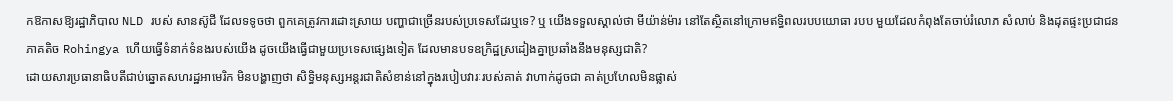កឱកាសឱ្យរដ្ឋាភិបាល NLD របស់ សានស៊ូជី ដែលទទូចថា ពួកគេត្រូវការដោះស្រាយ បញ្ហាជាច្រើនរបស់ប្រទេសដែរឬទេ? ឬ យើងទទួលស្គាល់ថា មីយ៉ាន់ម៉ារ នៅតែស្ថិតនៅក្រោមឥទ្ធិពលរបបយោធា របប មួយដែលកំពុងតែចាប់រំលោភ សំលាប់ និងដុតផ្ទះប្រជាជនភាគតិច Rohingya ហើយធ្វើទំនាក់ទំនងរបស់យើង ដូចយើងធ្វើជាមួយប្រទេសផ្សេងទៀត ដែលមានបទឧក្រិដ្ឋស្រដៀងគ្នាប្រឆាំងនឹងមនុស្សជាតិ?
ដោយសារប្រធានាធិបតីជាប់ឆ្នោតសហរដ្ឋអាមេរិក មិនបង្ហាញថា សិទ្ធិមនុស្សអន្តរជាតិសំខាន់នៅក្នុងរបៀបវារៈរបស់គាត់ វាហាក់ដូចជា គាត់ប្រហែលមិនផ្លាស់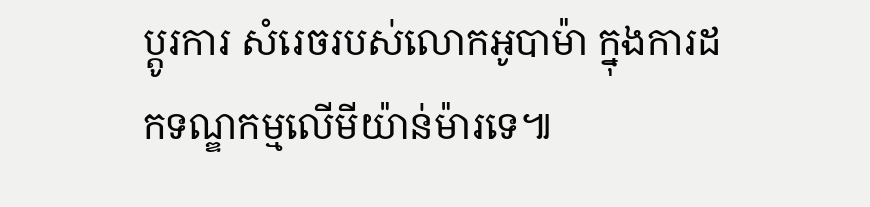ប្តូរការ សំរេចរបស់លោកអូបាម៉ា ក្នុងការដកទណ្ឌកម្មលើមីយ៉ាន់ម៉ារទេ៕